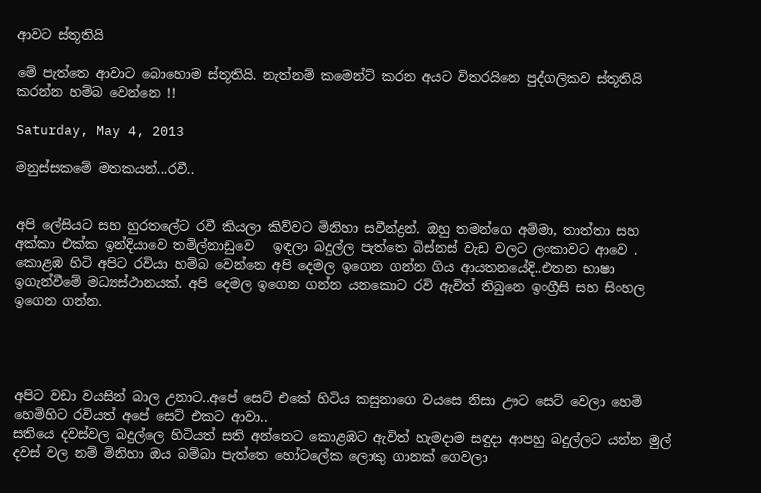ආවට ස්තූතියි

මේ පැත්තෙ ආවාට බොහොම ස්තූතියි. නැත්නම් කමෙන්ට් කරන අයට විතරයිනෙ පුද්ගලිකව ස්තූතියි කරන්න හම්බ වෙන්නෙ !!

Saturday, May 4, 2013

මනුස්සකමේ මතකයන්...රවී..


අපි ලේසියට සහ හුරතලේට රවී කියලා කිව්වට මිනිහා සවීන්ද්‍රන්. ඔහු තමන්ගෙ අම්මා, තාත්තා සහ අක්කා එක්ක ඉන්දියාවෙ තමිල්නාඩුවෙ   ඉඳලා බදුල්ල පැත්තෙ බිස්නස් වැඩ වලට ලංකාවට ආවෙ . කොළඹ හිටි අපිට රවියා හම්බ වෙන්නෙ අපි දෙමල ඉගෙන ගන්න ගිය ආයතනයේදි..එතන භාෂා ඉගැන්වීමේ මධ්‍යස්ථානයක්. අපි දෙමල ඉගෙන ගන්න යනකොට රවි ඇවිත් තිබුනෙ ඉංග්‍රීසි සහ සිංහල ඉගෙන ගන්න.




අපිට වඩා වයසින් බාල උනාට..අපේ සෙට් එකේ හිටිය කසුනාගෙ වයසෙ නිසා ඌට සෙට් වෙලා හෙමි හෙමිහිට රවියත් අපේ සෙට් එකට ආවා..
සතියෙ දවස්වල බදුල්ලෙ හිටියත් සති අන්තෙට කොළඹට ඇවිත් හැමදාම සඳුදා ආපහු බදුල්ලට යන්න මුල් දවස් වල නම් මිනිහා ඔය බම්බා පැත්තෙ හෝටලේක ලොකු ගානක් ගෙවලා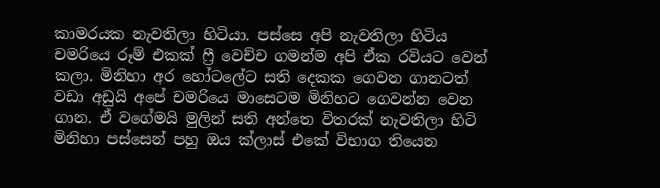කාමරයක නැවතිලා හිටියා. පස්සෙ අපි නැවතිලා හිටිය චමරියෙ රූම් එකක් ෆ්‍රී වෙච්ච ගමන්ම අපි ඒක රවියට වෙන් කලා. මිනිහා අර හෝටලේට සති දෙකක ගෙවන ගානටත් වඩා අඩුයි අපේ චමරියෙ මාසෙටම මිනිහට ගෙවන්න වෙන ගාන. ඒ වගේමයි මුලින් සති අන්තෙ විතරක් නැවතිලා හිටි මිනිහා පස්සෙන් පහු ඔය ක්ලාස් එකේ විභාග තියෙන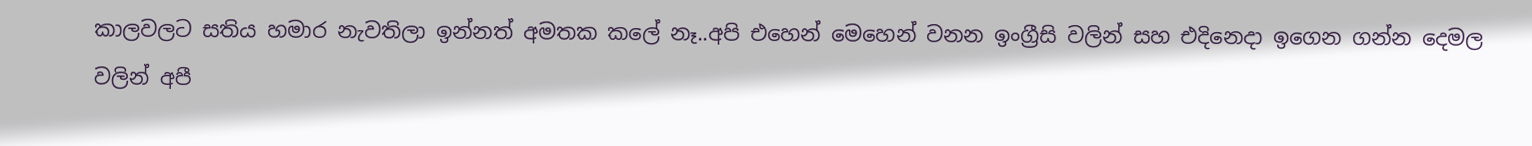කාලවලට සතිය හමාර නැවතිලා ඉන්නත් අමතක කලේ නෑ..අපි එහෙන් මෙහෙන් වනන ඉංග්‍රීසි වලින් සහ එදිනෙදා ඉගෙන ගන්න දෙමල වලින් අපී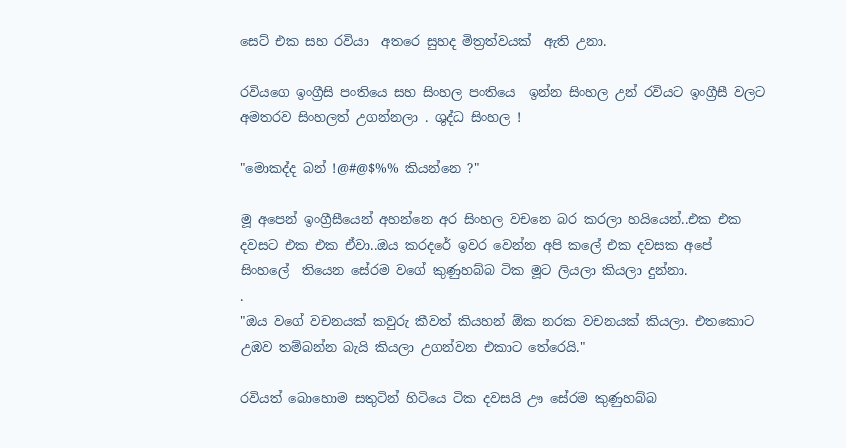සෙට් එක සහ රවියා  අතරෙ සුහද මිත්‍රත්වයක්  ඇති උනා.

රවියගෙ ඉංග්‍රීසි පංතියෙ සහ සිංහල පංතියෙ  ඉන්න සිංහල උන් රවියට ඉංග්‍රීසී වලට අමතරව සිංහලත් උගන්නලා . ශුද්ධ සිංහල !

"මොකද්ද බන් !@#@$%% කියන්නෙ ?"

මූ අපෙන් ඉංග්‍රීසීයෙන් අහන්නෙ අර සිංහල වචනෙ බර කරලා හයියෙන්..එක එක දවසට එක එක ඒවා..ඔය කරදරේ ඉවර වෙන්න අපි කලේ එක දවසක අපේ සිංහලේ  තියෙන සේරම වගේ කුණුහබ්බ ටික මූට ලියලා කියලා දුන්නා.
.
"ඔය වගේ වචනයක් කවුරු කීවත් කියහන් ඕක නරක වචනයක් කියලා. එතකොට උඹව තම්බන්න බැයි කියලා උගන්වන එකාට තේරෙයි."

රවියත් බොහොම සතුටින් හිටියෙ ටික දවසයි ඌ සේරම කුණුහබ්බ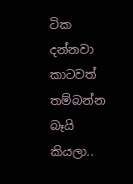ටික දන්නවා කාටවත් තම්බන්න බෑයි කියලා..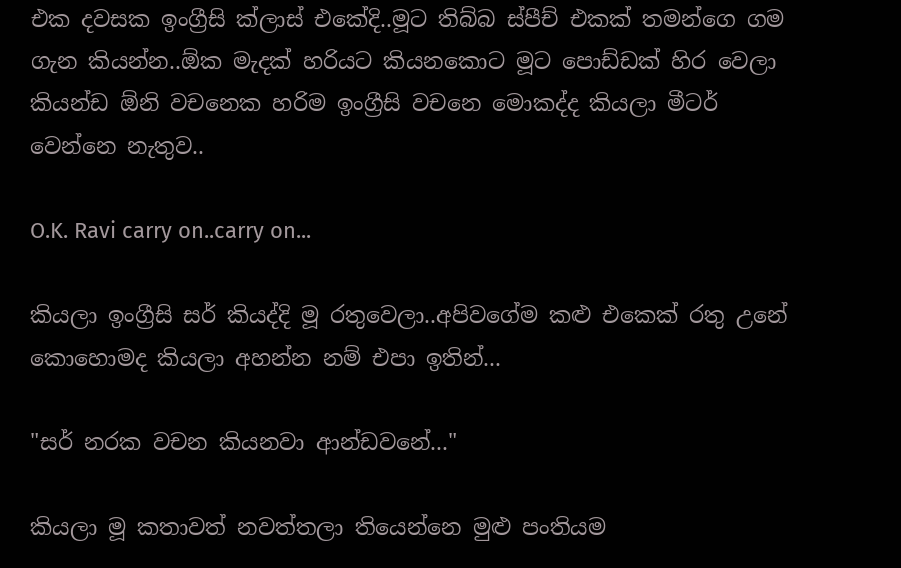එක දවසක ඉංග්‍රීසි ක්ලාස් එකේදි..මූට තිබ්බ ස්පීච් එකක් තමන්ගෙ ගම ගැන කියන්න..ඕක මැදක් හරියට කියනකොට මූට පොඩ්ඩක් හිර වෙලා කියන්ඩ ඕනි වචනෙක හරිම ඉංග්‍රීසි වචනෙ මොකද්ද කියලා මීටර් වෙන්නෙ නැතුව..

O.K. Ravi carry on..carry on...

කියලා ඉංග්‍රීසි සර් කියද්දි මූ රතුවෙලා..අපිවගේම කළු එකෙක් රතු උනේ කොහොමද කියලා අහන්න නම් එපා ඉතින්...

"සර් නරක වචන කියනවා ආන්ඩවනේ..."

කියලා මූ කතාවත් නවත්තලා තියෙන්නෙ මුළු පංතියම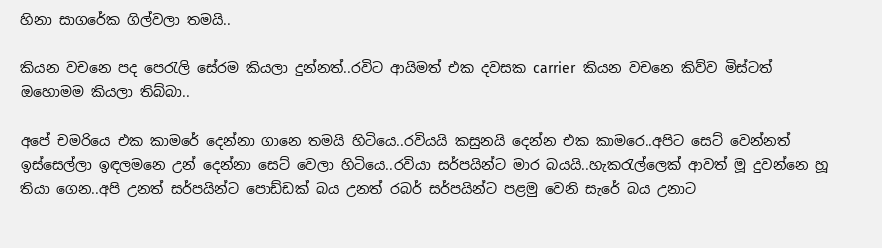හිනා සාගරේක ගිල්වලා තමයි..

කියන වචනෙ පද පෙරැලි සේරම කියලා දුන්නත්..රවිට ආයිමත් එක දවසක carrier  කියන වචනෙ කිව්ව මිස්ටත් ඔහොමම කියලා තිබ්බා..

අපේ චමරියෙ එක කාමරේ දෙන්නා ගානෙ තමයි හිටියෙ..රවියයි කසුනයි දෙන්න එක කාමරෙ..අපිට සෙට් වෙන්නත් ඉස්සෙල්ලා ඉඳලමනෙ උන් දෙන්නා සෙට් වෙලා හිටියෙ..රවියා සර්පයින්ට මාර බයයි..හැකරැල්ලෙක් ආවත් මූ දුවන්නෙ හූ තියා ගෙන..අපි උනත් සර්පයින්ට පොඩ්ඩක් බය උනත් රබර් සර්පයින්ට පළමු වෙනි සැරේ බය උනාට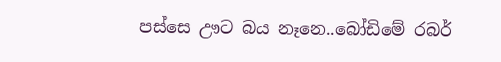පස්සෙ ඌට බය නෑනෙ..බෝඩිමේ රබර්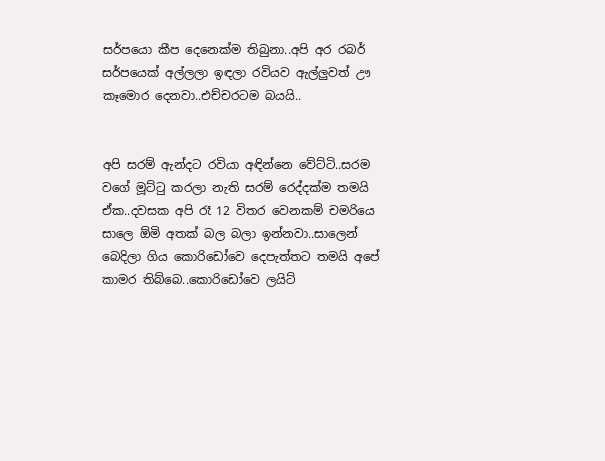සර්පයො කීප දෙනෙක්ම තිබුනා..අපි අර රබර් සර්පයෙක් අල්ලලා ඉඳලා රවියව ඇල්ලුවත් ඌ කෑමොර දෙනවා..එච්චරටම බයයි..


අපි සරම් ඇන්දට රවියා අඳින්නෙ වේට්ටි..සරම වගේ මූට්ටු කරලා නැති සරම් රෙද්දක්ම තමයි ඒක..දවසක අපි රෑ 12 විතර වෙනකම් චමරියෙ සාලෙ ඕමි අතක් බල බලා ඉන්නවා..සාලෙන් බෙදිලා ගිය කොරිඩෝවෙ දෙපැත්තට තමයි අපේ කාමර තිබ්බෙ..කොරිඩෝවෙ ලයිට්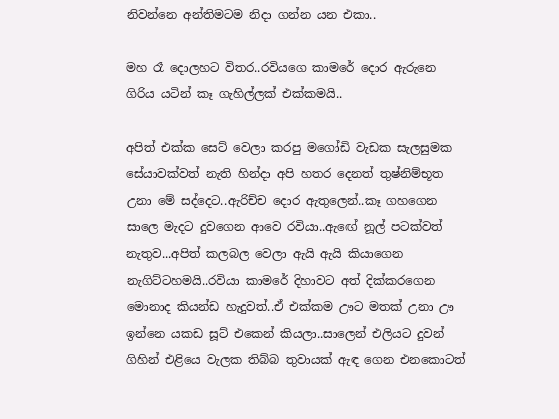නිවන්නෙ අන්තිමටම නිදා ගන්න යන එකා..

මහ රෑ දොලහට විතර..රවියගෙ කාමරේ දොර ඇරුනෙ ගිරිය යටින් කෑ ගැහිල්ලක් එක්කමයි..

අපිත් එක්ක සෙට් වෙලා කරපු මගෝඩි වැඩක සැලසුමක සේයාවක්වත් නැති හින්දා අපි හතර දෙනත් තුෂ්නිම්භූත උනා මේ සද්දෙට..ඇරිච්ච දොර ඇතුලෙන්..කෑ ගහගෙන සාලෙ මැදට දුවගෙන ආවෙ රවියා..ඇඟේ නූල් පටක්වත් නැතුව...අපිත් කලබල වෙලා ඇයි ඇයි කියාගෙන නැගිට්ටහමයි..රවියා කාමරේ දිහාවට අත් දික්කරගෙන මොනාද කියන්ඩ හැදුවත්..ඒ එක්කම ඌට මතක් උනා ඌ ඉන්නෙ යකඩ සූට් එකෙන් කියලා..සාලෙන් එලියට දුවන් ගිහින් එළියෙ වැලක තිබ්බ තුවායක් ඇඳ ගෙන එනකොටත්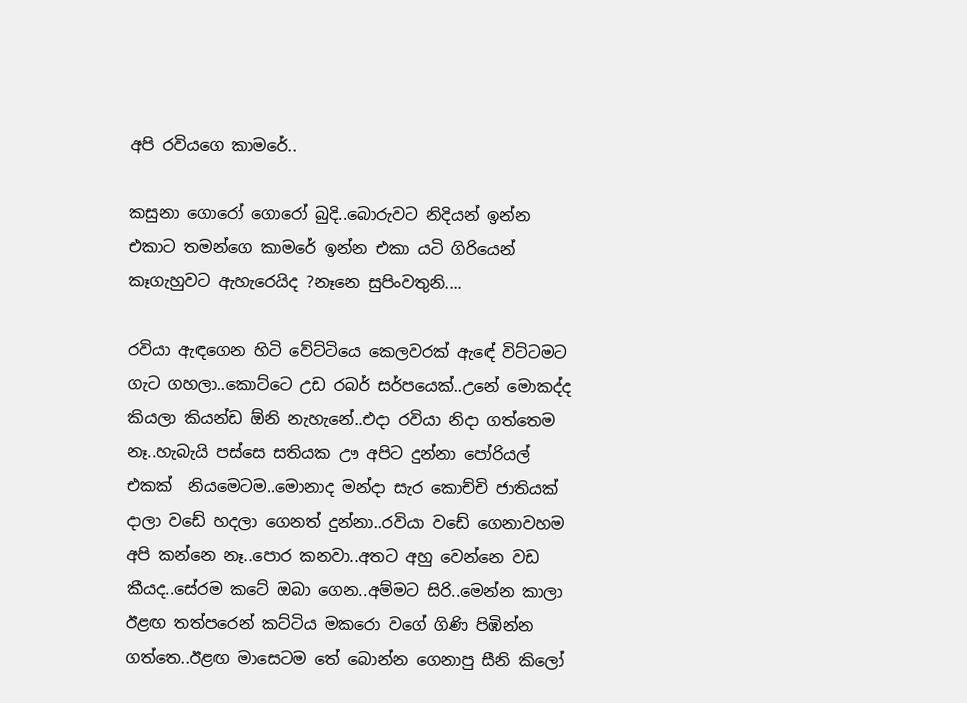අපි රවියගෙ කාමරේ..

කසුනා ගොරෝ ගොරෝ බුදි..බොරුවට නිදියන් ඉන්න එකාට තමන්ගෙ කාමරේ ඉන්න එකා යටි ගිරියෙන් කෑගැහුවට ඇහැරෙයිද ?නෑනෙ සුපිංවතුනි....

රවියා ඇඳගෙන හිටි වේට්ටියෙ කෙලවරක් ඇඳේ විට්ටමට ගැට ගහලා..කොට්ටෙ උඩ රබර් සර්පයෙක්..උනේ මොකද්ද කියලා කියන්ඩ ඕනි නැහැනේ..එදා රවියා නිදා ගත්තෙම නෑ..හැබැයි පස්සෙ සතියක ඌ අපිට දුන්නා පෝරියල් එකක්  නියමෙටම..මොනාද මන්දා සැර කොච්චි ජාතියක් දාලා වඩේ හදලා ගෙනත් දුන්නා..රවියා වඩේ ගෙනාවහම අපි කන්නෙ නෑ..පොර කනවා..අතට අහු වෙන්නෙ වඩ කීයද..සේරම කටේ ඔබා ගෙන..අම්මට සිරි..මෙන්න කාලා ඊළඟ තත්පරෙන් කට්ටිය මකරො වගේ ගිණි පිඹින්න ගත්තෙ..ඊළඟ මාසෙටම තේ බොන්න ගෙනාපු සීනි කිලෝ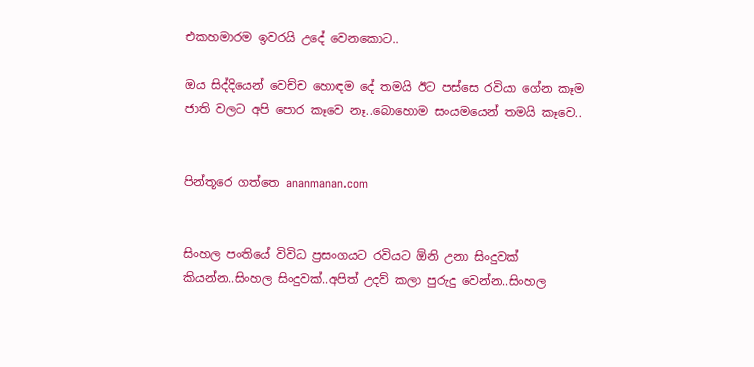එකහමාරම ඉවරයි උදේ වෙනකොට..

ඔය සිද්දියෙන් වෙච්ච හොඳම දේ තමයි ඊට පස්සෙ රවියා ගේන කෑම ජාති වලට අපි පොර කෑවෙ නෑ..බොහොම සංයමයෙන් තමයි කෑවෙ..


පින්තූරෙ ගත්තෙ ananmanan.com


සිංහල පංතියේ විවිධ ප්‍රසංගයට රවියට ඕනි උනා සිංදුවක් කියන්න..සිංහල සිංදුවක්..අපිත් උදව් කලා පුරුදු වෙන්න..සිංහල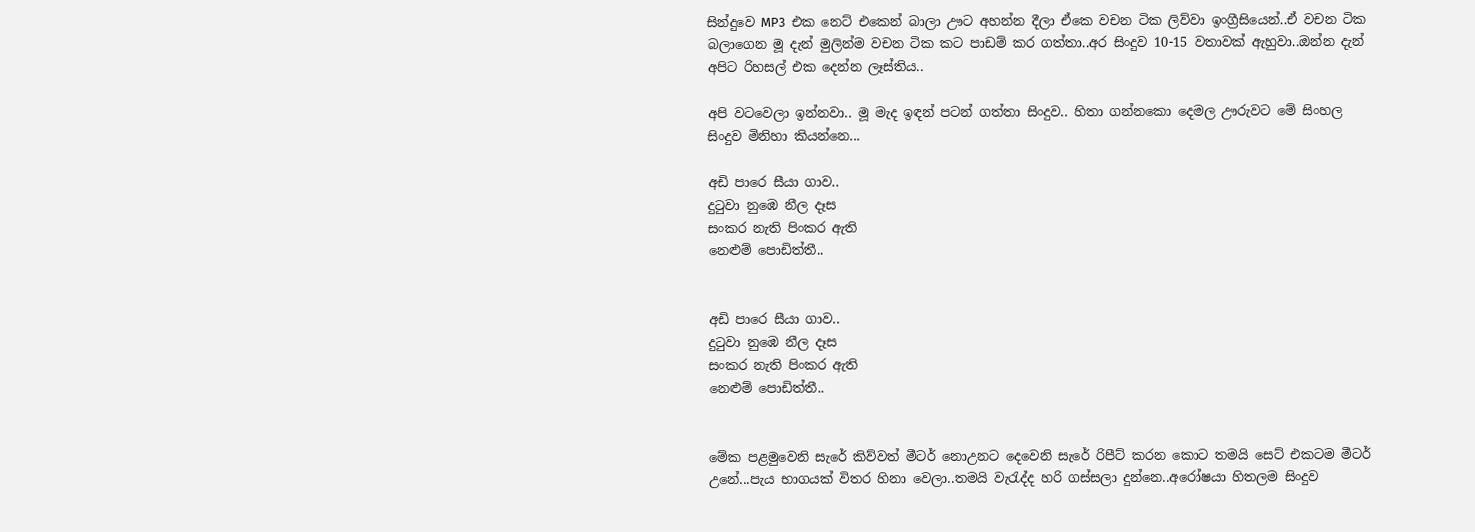සින්දුවෙ MP3  එක නෙට් එකෙන් බාලා ඌට අහන්න දීලා ඒකෙ වචන ටික ලිව්වා ඉංග්‍රීසියෙන්..ඒ වචන ටික බලාගෙන මූ දැන් මුලින්ම වචන ටික කට පාඩම් කර ගත්තා..අර සිංදුව 10-15 වතාවක් ඇහුවා..ඔන්න දැන් අපිට රිහසල් එක දෙන්න ලෑස්තිය..

අපි වටවෙලා ඉන්නවා.. මූ මැද ඉඳන් පටන් ගත්තා සිංදුව.. හිතා ගන්නකො දෙමල ඌරුවට මේ සිංහල සිංදුව මිනිහා කියන්නෙ...

අඩි පාරෙ සීයා ගාව..
දුටුවා නුඹෙ නීල දෑස
සංකර නැති පිංකර ඇති
නෙළුම් පොඩිත්තී..


අඩි පාරෙ සීයා ගාව..
දුටුවා නුඹෙ නීල දෑස
සංකර නැති පිංකර ඇති
නෙළුම් පොඩිත්තී..


මේක පළමුවෙනි සැරේ කිව්වත් මීටර් නොඋනට දෙවෙනි සැරේ රිපීට් කරන කොට තමයි සෙට් එකටම මීටර් උනේ...පැය භාගයක් විතර හිනා වෙලා..තමයි වැරැද්ද හරි ගස්සලා දුන්නෙ..අරෝෂයා හිතලම සිංදුව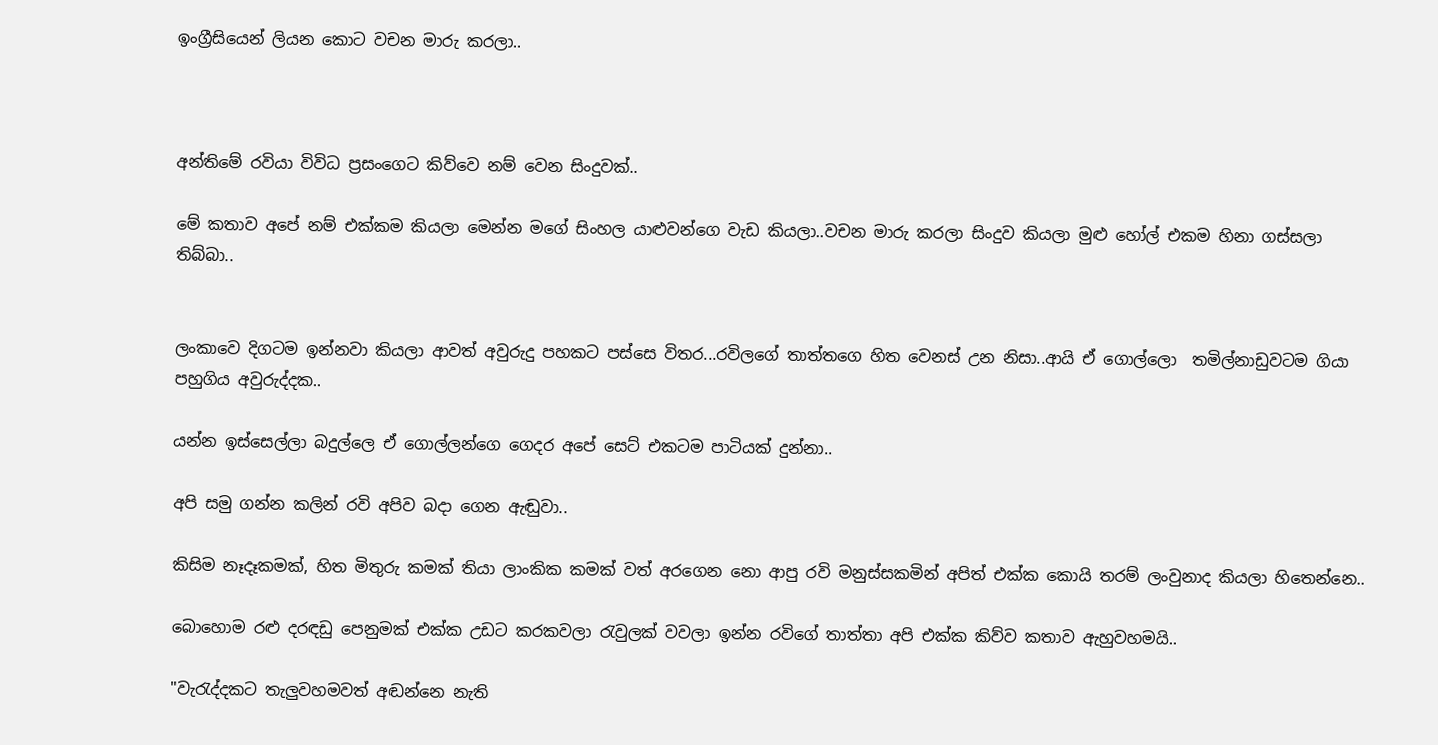ඉංග්‍රීසියෙන් ලියන කොට වචන මාරු කරලා..



අන්තිමේ රවියා විවිධ ප්‍රසංගෙට කිව්වෙ නම් වෙන සිංදුවක්..

මේ කතාව අපේ නම් එක්කම කියලා මෙන්න මගේ සිංහල යාළුවන්ගෙ වැඩ කියලා..වචන මාරු කරලා සිංදුව කියලා මුළු හෝල් එකම හිනා ගස්සලා තිබ්බා..


ලංකාවෙ දිගටම ඉන්නවා කියලා ආවත් අවුරුදු පහකට පස්සෙ විතර...රවිලගේ තාත්තගෙ හිත වෙනස් උන නිසා..ආයි ඒ ගොල්ලො  තමිල්නාඩුවටම ගියා පහුගිය අවුරුද්දක..

යන්න ඉස්සෙල්ලා බදුල්ලෙ ඒ ගොල්ලන්ගෙ ගෙදර අපේ සෙට් එකටම පාටියක් දුන්නා..

අපි සමු ගන්න කලින් රවි අපිව බදා ගෙන ඇඬුවා..

කිසිම නෑදෑකමක්, හිත මිතුරු කමක් තියා ලාංකික කමක් වත් අරගෙන නො ආපු රවි මනුස්සකමින් අපිත් එක්ක කොයි තරම් ලංවුනාද කියලා හිතෙන්නෙ..

බොහොම රළු දරඳඩු පෙනුමක් එක්ක උඩට කරකවලා රැවුලක් වවලා ඉන්න රවිගේ තාත්තා අපි එක්ක කිව්ව කතාව ඇහුවහමයි..

"වැරැද්දකට තැලුවහමවත් අඬන්නෙ නැති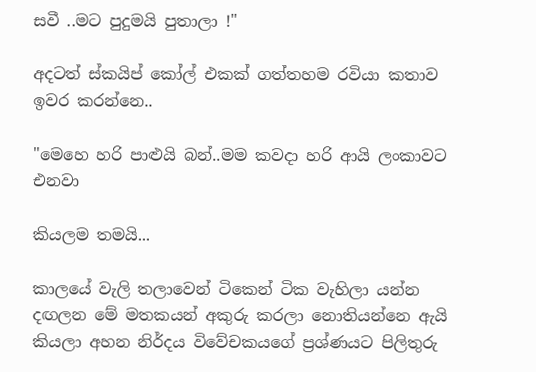සවී ..මට පුදුමයි පුතාලා !"

අදටත් ස්කයිප් කෝල් එකක් ගත්තහම රවියා කතාව ඉවර කරන්නෙ..

"මෙහෙ හරි පාළුයි බන්..මම කවදා හරි ආයි ලංකාවට එනවා

කියලම තමයි...

කාලයේ වැලි තලාවෙන් ටිකෙන් ටික වැහිලා යන්න දඟලන මේ මතකයන් අකුරු කරලා නොතියන්නෙ ඇයි කියලා අහන නිර්දය විවේචකයගේ ප්‍රශ්ණයට පිලිතුරු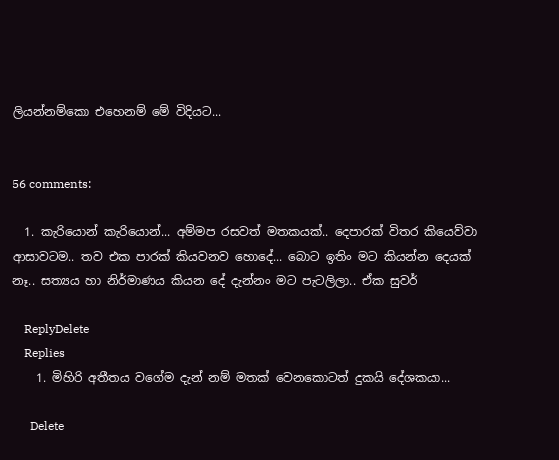ලියන්නම්කො එහෙනම් මේ විදියට...


56 comments:

  1. කැරියොන් කැරියොන්... අම්මප රසවත් මතකයක්.. දෙපාරක් විතර කියෙව්වා ආසාවටම.. තව එක පාරක් කියවනව හොදේ... බොට ඉතිං මට කියන්න දෙයක් නෑ.. සත්‍යය හා නිර්මාණය කියන දේ දැන්නං මට පැටලිලා.. ඒක සුවර්

    ReplyDelete
    Replies
    1. මිහිරි අතීතය වගේම දැන් නම් මතක් වෙනකොටත් දුකයි දේශකයා...

      Delete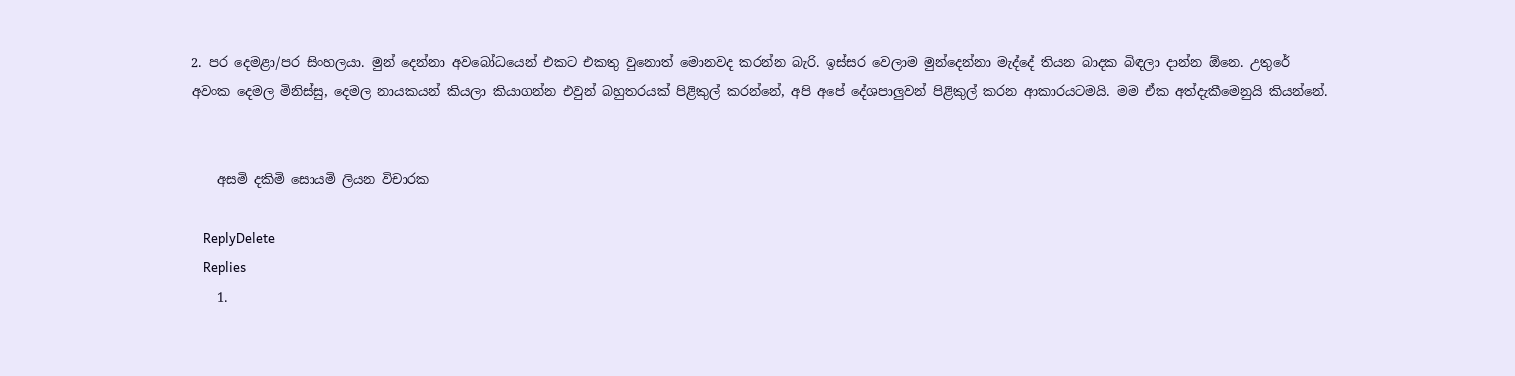2. පර දෙමළා/පර සිංහලයා. මුන් දෙන්නා අවබෝධයෙන් එකට එකතු වුනොත් මොනවද කරන්න බැරි. ඉස්සර වෙලාම මුන්දෙන්නා මැද්දේ තියන බාදක බිඳලා දාන්න ඕනෙ. උතුරේ අවංක දෙමල මිනිස්සු, දෙමල නායකයන් කියලා කියාගන්න එවුන් බහුතරයක් පිළිකුල් කරන්නේ, අපි අපේ දේශපාලුවන් පිළිකුල් කරන ආකාරයටමයි. මම ඒක අත්දැකීමෙනුයි කියන්නේ.


    අසමි දකිමි සොයමි ලියන විචාරක

    ReplyDelete
    Replies
    1.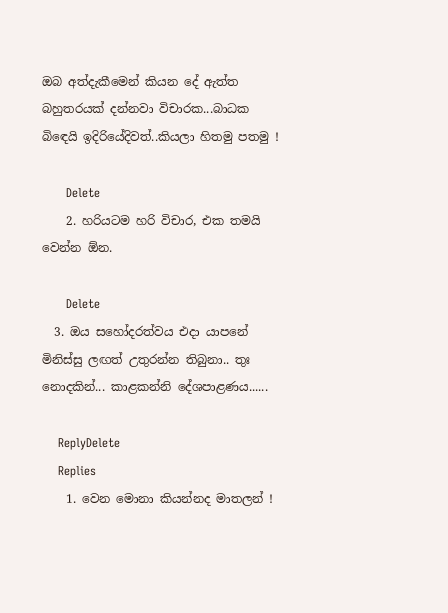ඔබ අත්දැකීමෙන් කියන දේ ඇත්ත බහුතරයක් දන්නවා විචාරක...බාධක බිඳෙයි ඉදිරියේදිවත්..කියලා හිතමු පතමු !

      Delete
    2. හරියටම හරි විචාර, එක තමයි වෙන්න ඕන.

      Delete
  3. ඔය සහෝදරත්වය එදා යාපනේ මිනිස්සු ලඟත් උතුරන්න තිබුනා.. තුඃ නොදකින්... කාළකන්නි දේශපාළණය......

    ReplyDelete
    Replies
    1. වෙන මොනා කියන්නද මාතලන් !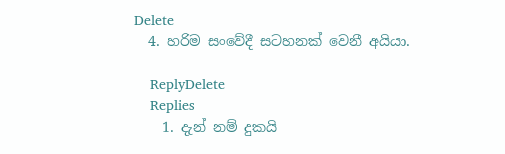Delete
  4. හරිම සංවේදී සටහනක් වෙනී අයියා.

    ReplyDelete
    Replies
    1. දැන් නම් දුකයි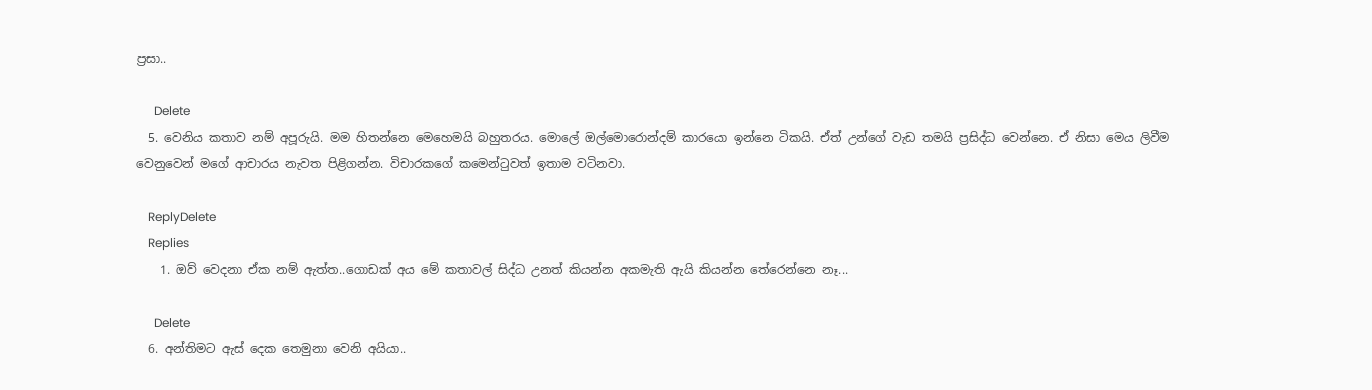ප්‍රසා..

      Delete
  5. වෙනිය කතාව නම් අපූරුයි. මම හිතන්නෙ මෙහෙමයි බහුතරය. මොලේ ඔල්මොරොන්දම් කාරයො ඉන්නෙ ටිකයි. ඒත් උන්ගේ වැඩ තමයි ප්‍රසිද්ධ වෙන්නෙ. ඒ නිසා මෙය ලිවීම වෙනුවෙන් මගේ ආචාරය නැවත පිළිගන්න. විචාරකගේ කමෙන්ටුවත් ඉතාම වටිනවා.

    ReplyDelete
    Replies
    1. ඔව් වෙදනා ඒක නම් ඇත්ත..ගොඩක් අය මේ කතාවල් සිද්ධ උනත් කියන්න අකමැති ඇයි කියන්න තේරෙන්නෙ නෑ...

      Delete
  6. අන්තිමට ඇස් දෙක තෙමුනා වෙනි අයියා..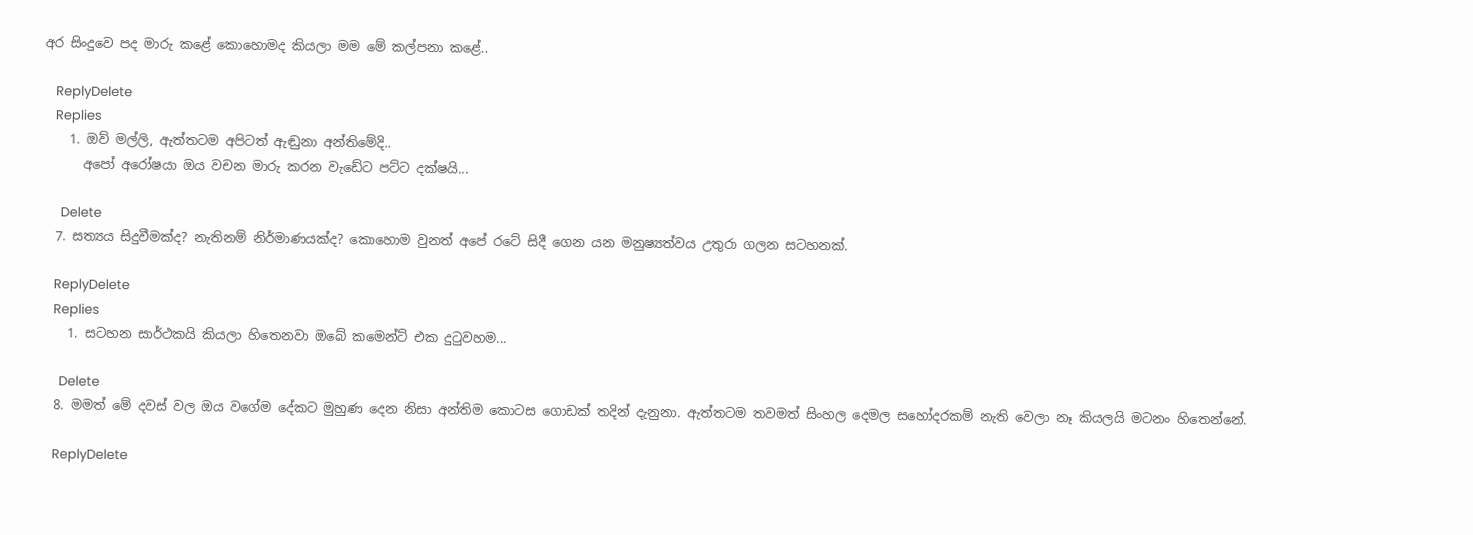අර සිංදුවෙ පද මාරු කළේ කොහොමද කියලා මම මේ කල්පනා කළේ..

    ReplyDelete
    Replies
    1. ඔව් මල්ලි, ඇත්තටම අපිටත් ඇඬුනා අන්තිමේදි..
      අපෝ අරෝෂයා ඔය වචන මාරු කරන වැඩේට පට්ට දක්ෂයි...

      Delete
  7. සත්‍යය සිදුවීමක්ද? නැතිනම් නිර්මාණයක්ද? කොහොම වුනත් අපේ රටේ සිදී ගෙන යන මනුෂ්‍යත්වය උතුරා ගලන සටහනක්.

    ReplyDelete
    Replies
    1. සටහන සාර්ථකයි කියලා හිතෙනවා ඔබේ කමෙන්ට් එක දුටුවහම...

      Delete
  8. මමත් මේ දවස් වල ඔය වගේම දේකට මුහුණ දෙන නිසා අන්තිම කොටස ගොඩක් තදින් දැනුනා. ඇත්තටම තවමත් සිංහල දෙමල සහෝදරකම් නැති වෙලා නෑ කියලයි මටනං හිතෙන්නේ.

    ReplyDelete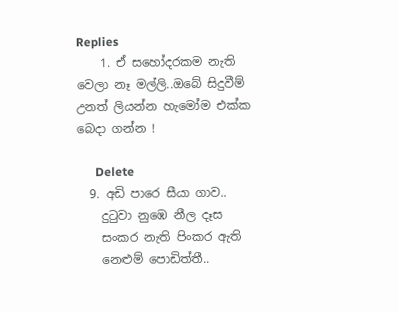Replies
    1. ඒ සහෝදරකම නැති වෙලා නෑ මල්ලි..ඔබේ සිදුවීම් උනත් ලියන්න හැමෝම එක්ක බෙදා ගන්න !

      Delete
  9. අඩි පාරෙ සීයා ගාව..
    දුටුවා නුඹෙ නීල දෑස
    සංකර නැති පිංකර ඇති
    නෙළුම් පොඩිත්තී..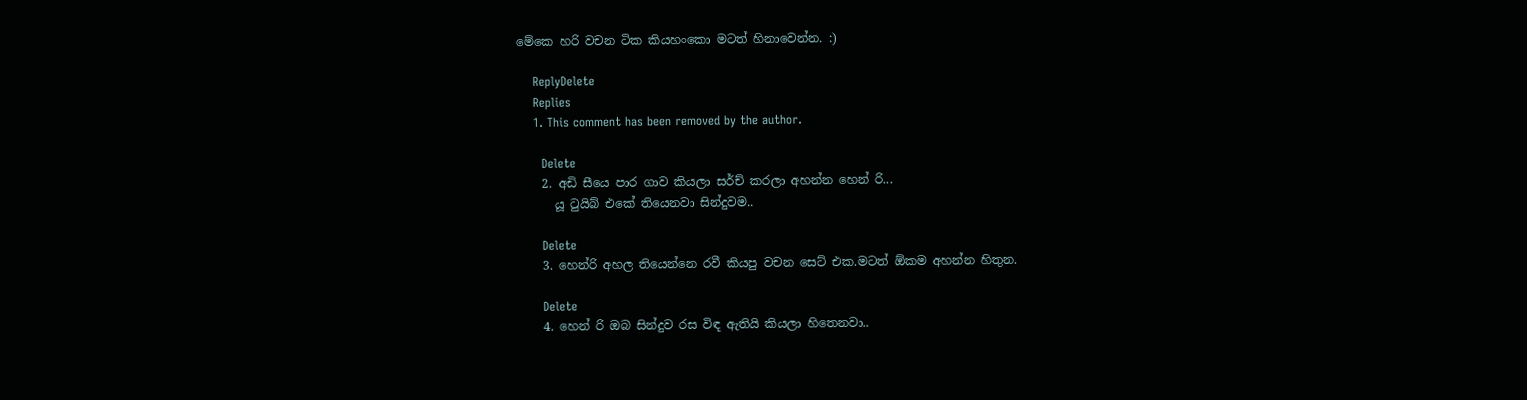මේකෙ හරි වචන ටික කියහංකො මටත් හිනාවෙන්න. :)

    ReplyDelete
    Replies
    1. This comment has been removed by the author.

      Delete
    2. අඩි සීයෙ පාර ගාව කියලා සර්ච් කරලා අහන්න හෙන් රි...
      යූ ටුයිබ් එකේ තියෙනවා සින්දුවම..

      Delete
    3. හෙන්රි අහල තියෙන්නෙ රවී කියපු වචන සෙට් එක.මටත් ඕකම අහන්න හිතුන.

      Delete
    4. හෙන් රි ඔබ සින්දුව රස විඳ ඇතියි කියලා හිතෙනවා..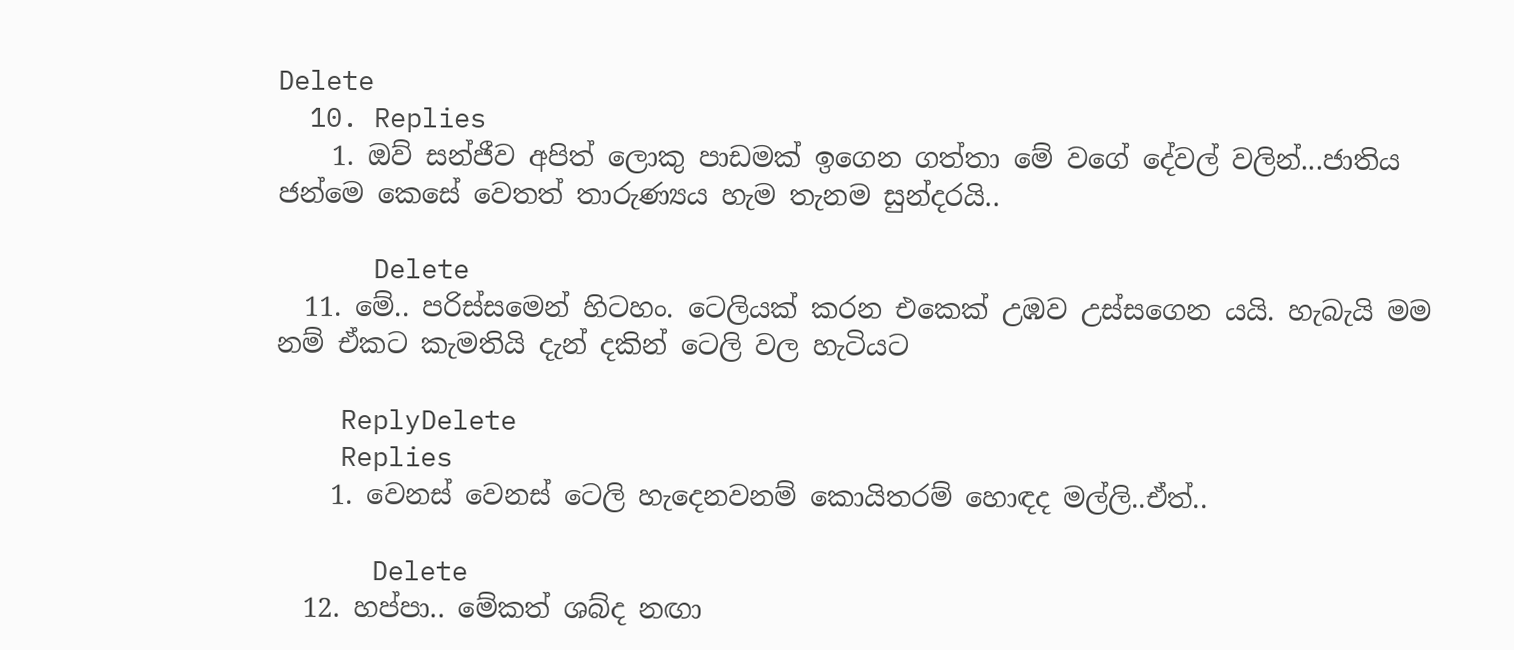Delete
  10. Replies
    1. ඔව් සන්ජීව අපිත් ලොකු පාඩමක් ඉගෙන ගත්තා මේ වගේ දේවල් වලින්...ජාතිය ජන්මෙ කෙසේ වෙතත් තාරුණ්‍යය හැම තැනම සුන්දරයි..

      Delete
  11. මේ.. පරිස්සමෙන් හිටහං. ටෙලියක් කරන එකෙක් උඹව උස්සගෙන යයි. හැබැයි මම නම් ඒකට කැමතියි දැන් දකින් ටෙලි වල හැටියට

    ReplyDelete
    Replies
    1. වෙනස් වෙනස් ටෙලි හැදෙනවනම් කොයිතරම් හොඳද මල්ලි..ඒත්..

      Delete
  12. හප්පා.. මේකත් ශබ්ද නඟා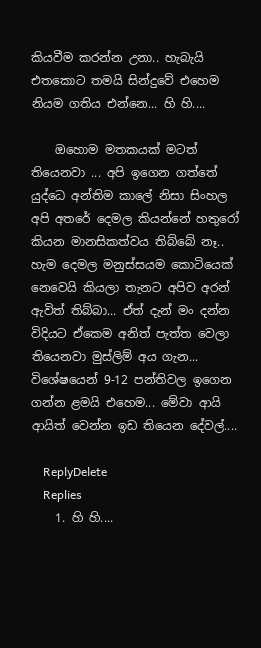කියවීම කරන්න උනා.. හැබැයි එතකොට තමයි සින්දුවේ එහෙම නියම ගතිය එන්නෙ... හි හි....

    ඔහොම මතකයක් මටත් තියෙනවා ... අපි ඉගෙන ගත්තේ යුද්ධෙ අන්තිම කාලේ නිසා සිංහල අපි අතරේ දෙමල කියන්නේ හතුරෝ කියන මානසිකත්වය තිබ්බේ නෑ.. හැම දෙමල මනුස්සයම කොටියෙක් නෙවෙයි කියලා තැනට අපිව අරන් ඇවිත් තිබ්බා... ඒත් දැන් මං දන්න විදියට ඒකෙම අනිත් පැත්ත වෙලා තියෙනවා මුස්ලිම් අය ගැන... විශේෂයෙන් 9-12 පන්තිවල ඉගෙන ගන්න ළමයි එහෙම... මේවා ආයි ආයිත් වෙන්න ඉඩ තියෙන දේවල්....

    ReplyDelete
    Replies
    1. හි හි....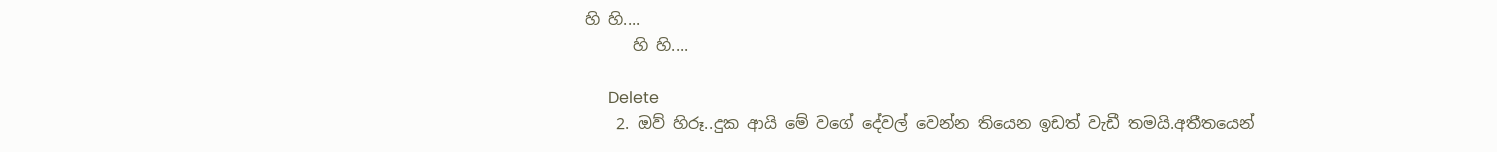හි හි....
      හි හි....

      Delete
    2. ඔව් හිරූ..දුක ආයි මේ වගේ දේවල් වෙන්න තියෙන ඉඩත් වැඩී තමයි.අතීතයෙන්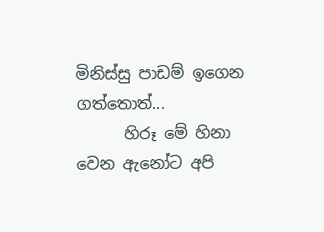මිනිස්සු පාඩම් ඉගෙන ගත්තොත්...
      හිරූ මේ හිනා වෙන ඇනෝට අපි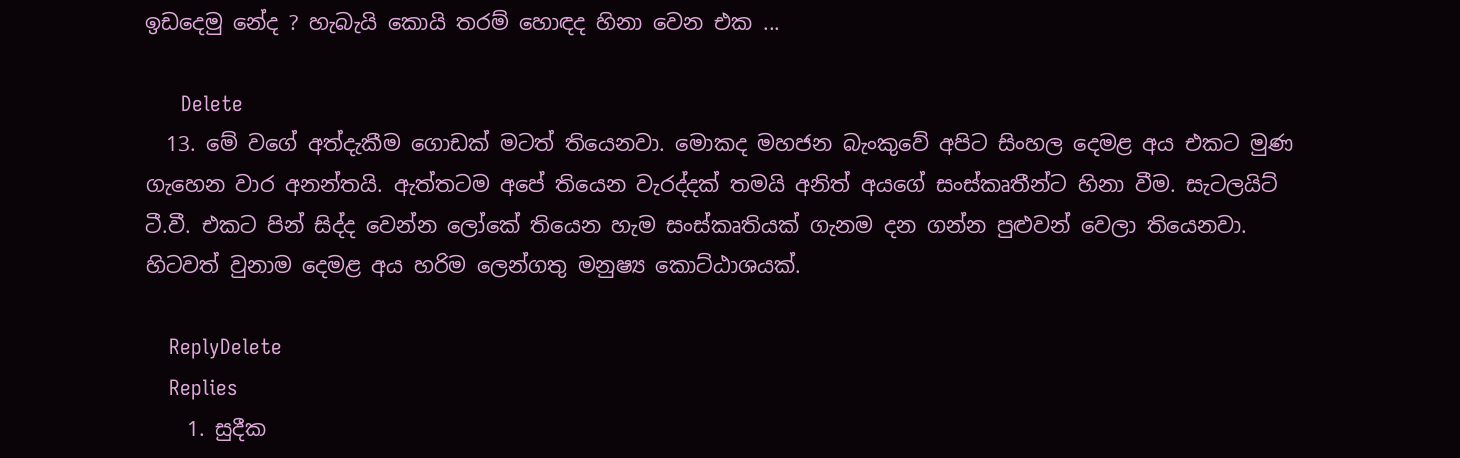ඉඩදෙමු නේද ? හැබැයි කොයි තරම් හොඳද හිනා වෙන එක ...

      Delete
  13. මේ වගේ අත්දැකීම ගොඩක් මටත් තියෙනවා. මොකද මහජන බැංකුවේ අපිට සිංහල දෙමළ අය එකට මුණ ගැහෙන වාර අනන්තයි. ඇත්තටම අපේ තියෙන වැරද්දක් තමයි අනිත් අයගේ සංස්කෘතීන්ට හිනා වීම. සැටලයිට් ටී.වී. එකට පින් සිද්ද වෙන්න ලෝකේ තියෙන හැම සංස්කෘතියක් ගැනම දන ගන්න පුළුවන් වෙලා තියෙනවා. හිටවත් වුනාම දෙමළ අය හරිම ලෙන්ගතු මනුෂ්‍ය කොට්ඨාශයක්.

    ReplyDelete
    Replies
    1. සුදීක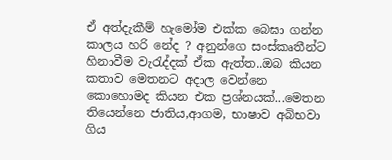ඒ අත්දැකීම් හැමෝම එක්ක බෙඝා ගන්න කාලය හරි නේද ? අනුන්ගෙ සංස්කෘතීන්ට හිනාවීම වැරැද්දක් ඒක ඇත්ත..ඔබ කියන කතාව මෙතනට අදාල වෙන්නෙ කොහොමද කියන එක ප්‍රශ්නයක්...මෙතන තියෙන්නෙ ජාතිය,ආගම, භාෂාව අබිභවා ගිය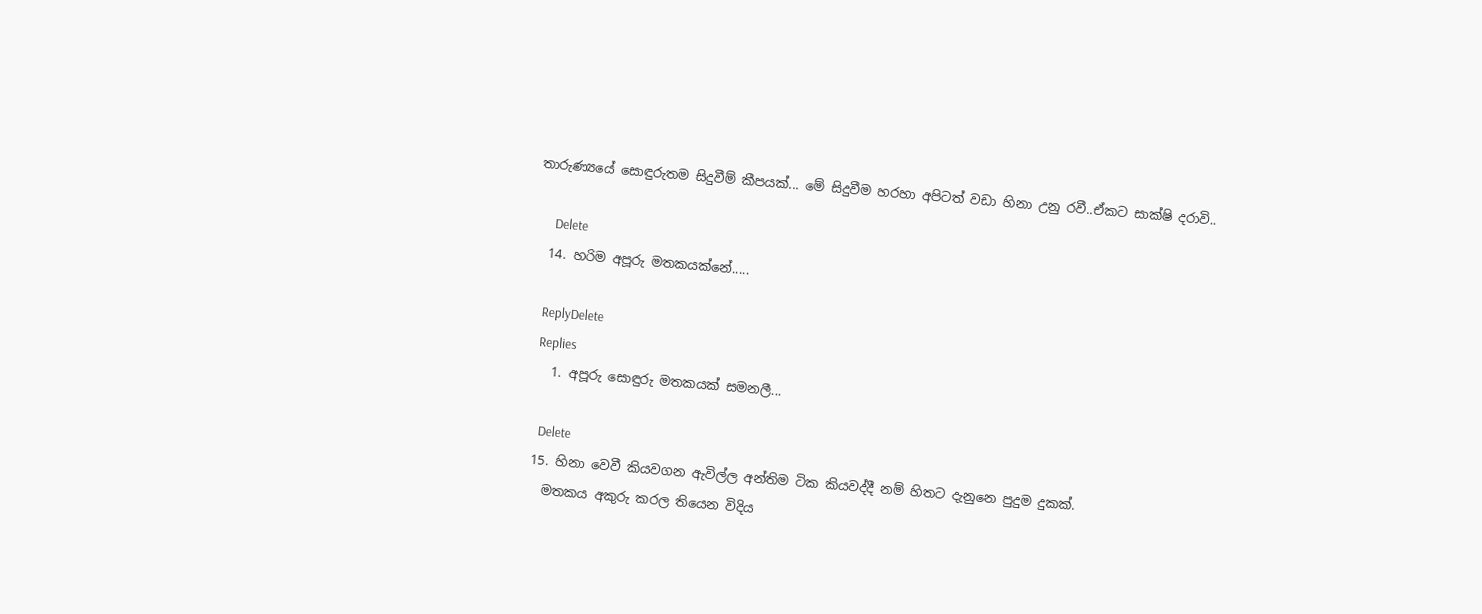තාරුණ්‍යයේ සොඳුරුතම සිදුවීම් කීපයක්... මේ සිදුවීම හරහා අපිටත් වඩා හිනා උනු රවී..ඒකට සාක්ෂි දරාවි..

      Delete
  14. හරිම අපූරු මතකයක්නේ.....

    ReplyDelete
    Replies
    1. අපූරු සොඳුරු මතකයක් සමනලී...

      Delete
  15. හිනා වෙවී කියවගන ඇවිල්ල අන්තිම ටික කියවද්දී නම් හිතට දැනුනෙ පුදුම දුකක්.
    මතකය අකුරු කරල තියෙන විදිය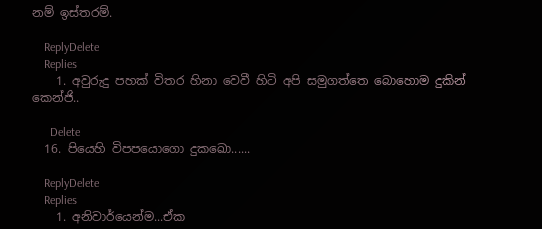නම් ඉස්තරම්.

    ReplyDelete
    Replies
    1. අවුරුදු පහක් විතර හිනා වෙවී හිටි අපි සමුගත්තෙ බොහොම දුකින් කෙන්ජි..

      Delete
  16. පියෙහි විපපයොගො දුකඛො......

    ReplyDelete
    Replies
    1. අනිවාර්යෙන්ම...ඒක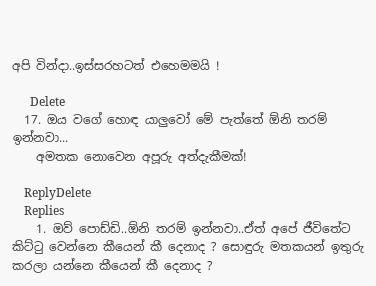අපි වින්දා..ඉස්සරහටත් එහෙමමයි !

      Delete
  17. ඔය වගේ හොඳ යාලුවෝ මේ පැත්තේ ඕනි තරම් ඉන්නවා...
    අමතක නොවෙන අපූරු අත්දැකීමක්!

    ReplyDelete
    Replies
    1. ඔව් පොඩ්ඩි..ඕනි තරම් ඉන්නවා..ඒත් අපේ ජීවිතේට කිට්ටු වෙන්නෙ කීයෙන් කී දෙනාද ? සොඳුරු මතකයන් ඉතුරු කරලා යන්නෙ කීයෙන් කී දෙනාද ?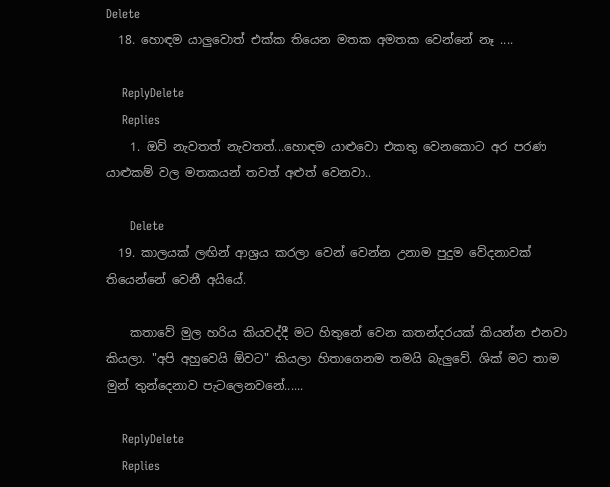Delete
  18. හොඳම යාලුවොත් එක්ක තියෙන මතක අමතක වෙන්නේ නෑ ....

    ReplyDelete
    Replies
    1. ඔව් නැවතත් නැවතත්...හොඳම යාළුවො එකතු වෙනකොට අර පරණ යාළුකම් වල මතකයන් තවත් අළුත් වෙනවා..

      Delete
  19. කාලයක් ලඟින් ආශ්‍රය කරලා වෙන් වෙන්න උනාම පුදුම වේදනාවක් තියෙන්නේ වෙනී අයියේ.

    කතාවේ මුල හරිය කියවද්දී මට හිතුනේ වෙන කතන්දරයක් කියන්න එනවා කියලා. "අපි අහුවෙයි ඕවට" කියලා හිතාගෙනම තමයි බැලුවේ. ශික් මට තාම මුන් තුන්දෙනාව පැටලෙනවනේ......

    ReplyDelete
    Replies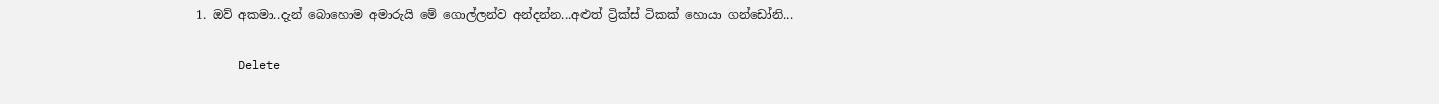1. ඔව් අකමා..දැන් බොහොම අමාරුයි මේ ගොල්ලන්ව අන්දන්න...අළුත් ට්‍රික්ස් ටිකක් හොයා ගන්ඩෝනි...

      Delete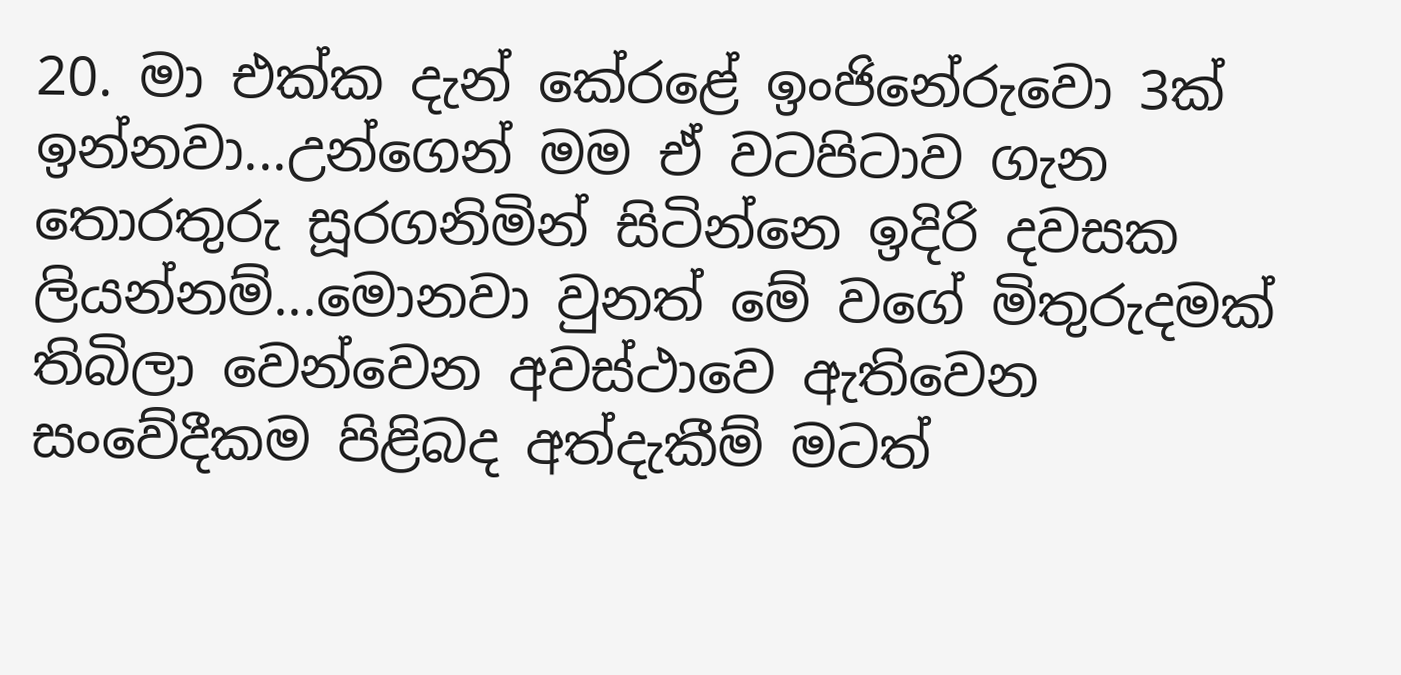20. මා එක්ක දැන් කේරළේ ඉංජිනේරුවො 3ක් ඉන්නවා...උන්ගෙන් මම ඒ වටපිටාව ගැන තොරතුරු සූරගනිමින් සිටින්නෙ ඉදිරි දවසක ලියන්නම්...මොනවා වුනත් මේ වගේ මිතුරුදමක් තිබිලා වෙන්වෙන අවස්ථාවෙ ඇතිවෙන සංවේදීකම පිළිබද අත්දැකීම් මටත්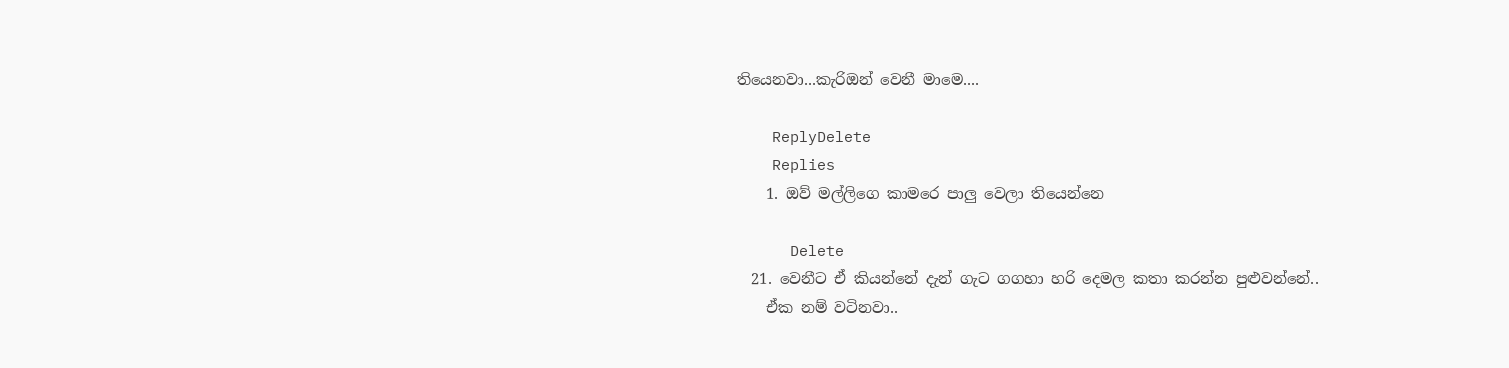තියෙනවා...කැරිඔන් වෙනී මාමෙ....

    ReplyDelete
    Replies
    1. ඔව් මල්ලිගෙ කාමරෙ පාලු වෙලා තියෙන්නෙ

      Delete
  21. වෙනීට ඒ කියන්නේ දැන් ගැට ගගහා හරි දෙමල කතා කරන්න පුළුවන්නේ..
    ඒක නම් වටිනවා..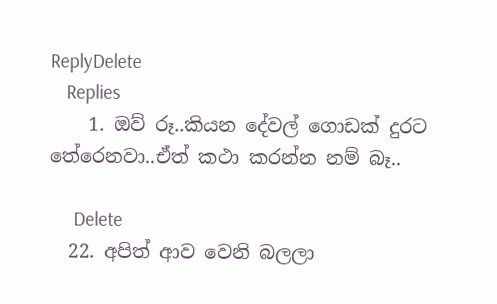ReplyDelete
    Replies
    1. ඔව් රූ..කියන දේවල් ගොඩක් දුරට තේරෙනවා..ඒත් කථා කරන්න නම් බෑ..

      Delete
  22. අපිත් ආව වෙනි බලලා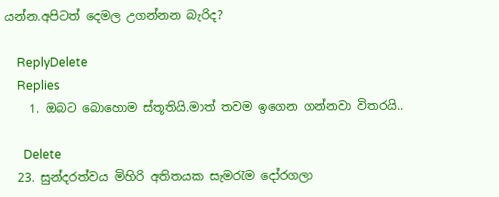යන්න.අපිටත් දෙමල උගන්නන බැරිද?

    ReplyDelete
    Replies
    1. ඔබට බොහොම ස්තූතියි.මාත් තවම ඉගෙන ගන්නවා විතරයි..

      Delete
  23. සුන්දරත්වය මිහිරි අතිතයක සැමරැම දෝරගලා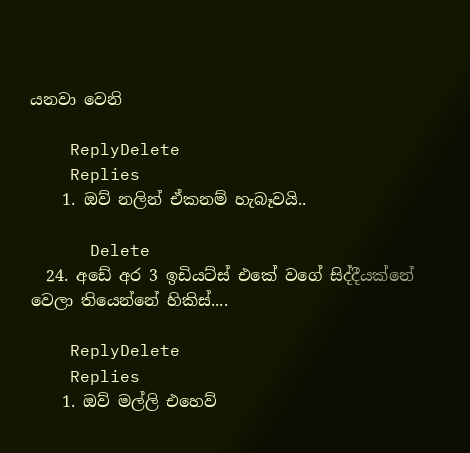යනවා වෙනි

    ReplyDelete
    Replies
    1. ඔව් නලින් ඒකනම් හැබෑවයි..

      Delete
  24. අඩේ අර 3 ඉඩියට්ස් එකේ වගේ සිද්දීයක්නේ වෙලා තියෙන්නේ හිකිස්....

    ReplyDelete
    Replies
    1. ඔව් මල්ලි එහෙව්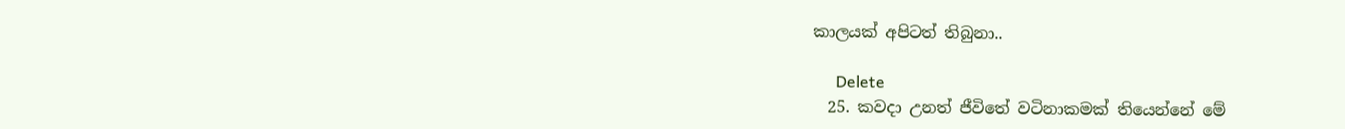කාලයක් අපිටත් තිබුනා..

      Delete
  25. කවදා උනත් ජීවිතේ වටිනාකමක් තියෙන්නේ මේ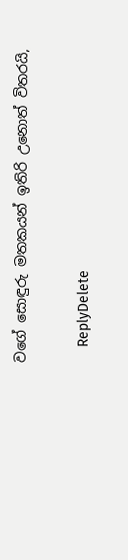වගේ සොඳුරු මතකයන් ඉතිරි උනොත් විතරයි,

    ReplyDelete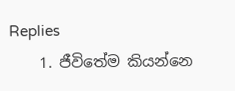Replies
    1. ජීවිතේම කියන්නෙ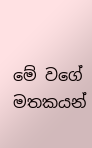මේ වගේ මතකයන්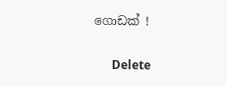ගොඩක් !

      Delete